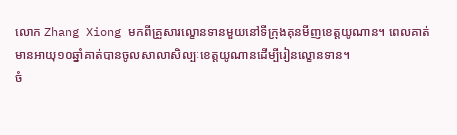លោក Zhang Xiong មកពីគ្រួសារល្ខោនទានមួយនៅទីក្រុងគុនមីញខេត្តយូណាន។ ពេលគាត់មានអាយុ១០ឆ្នាំគាត់បានចូលសាលាសិល្បៈខេត្តយូណានដើម្បីរៀនល្ខោនទាន។
ចំ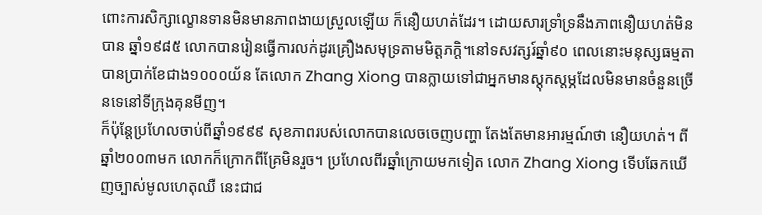ពោះការសិក្សាល្ខោនទានមិនមានភាពងាយស្រួលឡើយ ក៏នឿយហត់ដែរ។ ដោយសារទ្រាំទ្រនឹងភាពនឿយហត់មិនបាន ឆ្នាំ១៩៨៥ លោកបានរៀនធ្វើការលក់ដូរគ្រឿងសមុទ្រតាមមិត្តភក្តិ។នៅទសវត្សរ៍ឆ្នាំ៩០ ពេលនោះមនុស្សធម្មតាបានប្រាក់ខែជាង១០០០យ័ន តែលោក Zhang Xiong បានក្លាយទៅជាអ្នកមានស្តុកស្តម្ភដែលមិនមានចំនួនច្រើនទេនៅទីក្រុងគុនមីញ។
ក៏ប៉ុន្តែប្រហែលចាប់ពីឆ្នាំ១៩៩៩ សុខភាពរបស់លោកបានលេចចេញបញ្ហា តែងតែមានអារម្មណ៍ថា នឿយហត់។ ពីឆ្នាំ២០០៣មក លោកក៏ក្រោកពីគ្រែមិនរួច។ ប្រហែលពីរឆ្នាំក្រោយមកទៀត លោក Zhang Xiong ទើបឆែកឃើញច្បាស់មូលហេតុឈឺ នេះជាជ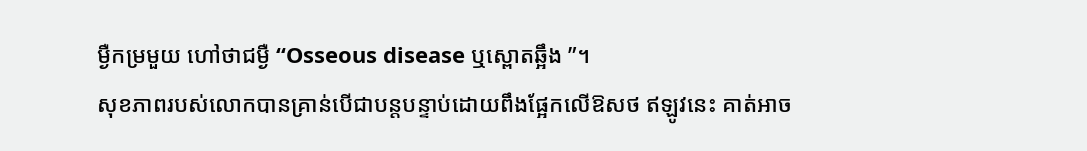ម្ងឺកម្រមួយ ហៅថាជម្ងឺ “Osseous disease ឬស្ពោតឆ្អឹង ”។
សុខភាពរបស់លោកបានគ្រាន់បើជាបន្តបន្ទាប់ដោយពឹងផ្អែកលើឱសថ ឥឡូវនេះ គាត់អាច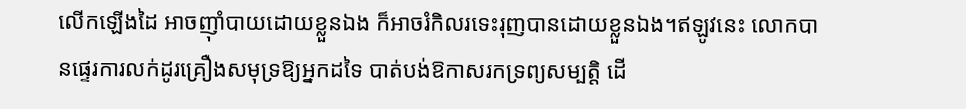លើកឡើងដៃ អាចញ៉ាំបាយដោយខ្លួនឯង ក៏អាចរំកិលរទេះរុញបានដោយខ្លួនឯង។ឥឡូវនេះ លោកបានផ្ទេរការលក់ដូរគ្រឿងសមុទ្រឱ្យអ្នកដទៃ បាត់បង់ឱកាសរកទ្រព្យសម្បត្តិ ដើ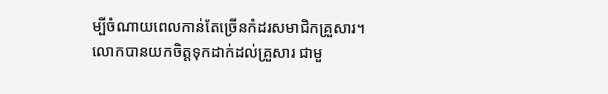ម្បីចំណាយពេលកាន់តែច្រើនកំដរសមាជិកគ្រួសារ។
លោកបានយកចិត្តទុកដាក់ដល់គ្រួសារ ជាមួ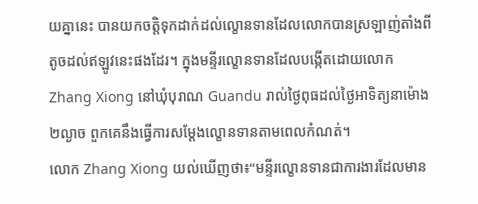យគ្នានេះ បានយកចតិ្តទុកដាក់ដល់ល្ខោនទានដែលលោកបានស្រឡាញ់តាំងពីតូចដល់ឥឡូវនេះផងដែរ។ ក្នុងមន្ទីរល្ខោនទានដែលបង្កើតដោយលោក Zhang Xiong នៅឃុំបុរាណ Guandu រាល់ថ្ងៃពុធដល់ថ្ងៃអាទិត្យនាម៉ោង២ល្ងាច ពួកគេនឹងធ្វើការសម្តែងល្ខោនទានតាមពេលកំណត់។
លោក Zhang Xiong យល់ឃើញថា៖“មន្ទីរល្ខោនទានជាការងារដែលមាន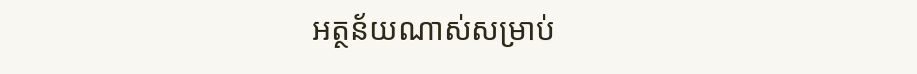អត្ថន័យណាស់សម្រាប់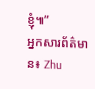ខ្ញុំ៕”
អ្នកសារព័ត៌មាន៖ Zhu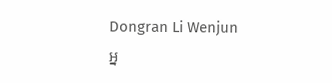Dongran Li Wenjun
អ្ន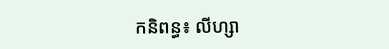កនិពន្ធ៖ លីហ្សា